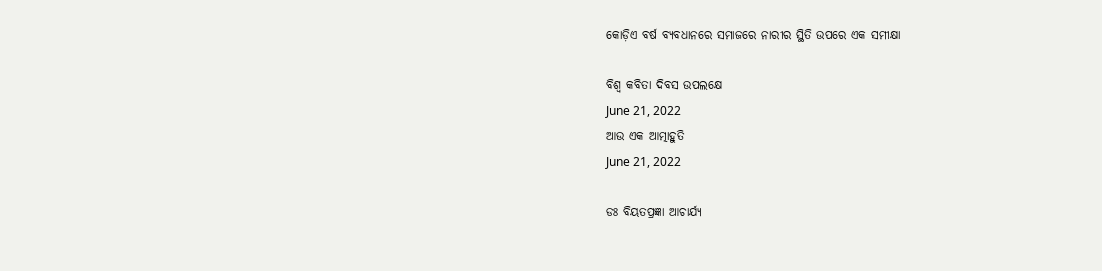କୋଡ଼ିଏ ବର୍ଷ ବ୍ୟବଧାନରେ ସମାଜରେ ନାରୀର ସ୍ଥିତି ଉପରେ ଏକ ସମୀକ୍ଷା

ବିଶ୍ୱ କବିତା ଦିବସ ଉପଲକ୍ଷେ
June 21, 2022
ଆଉ ଏକ ଆତ୍ମାହୁତି
June 21, 2022

ଡଃ ବିୟତପ୍ରଜ୍ଞା ଆଚାର୍ଯ୍ୟ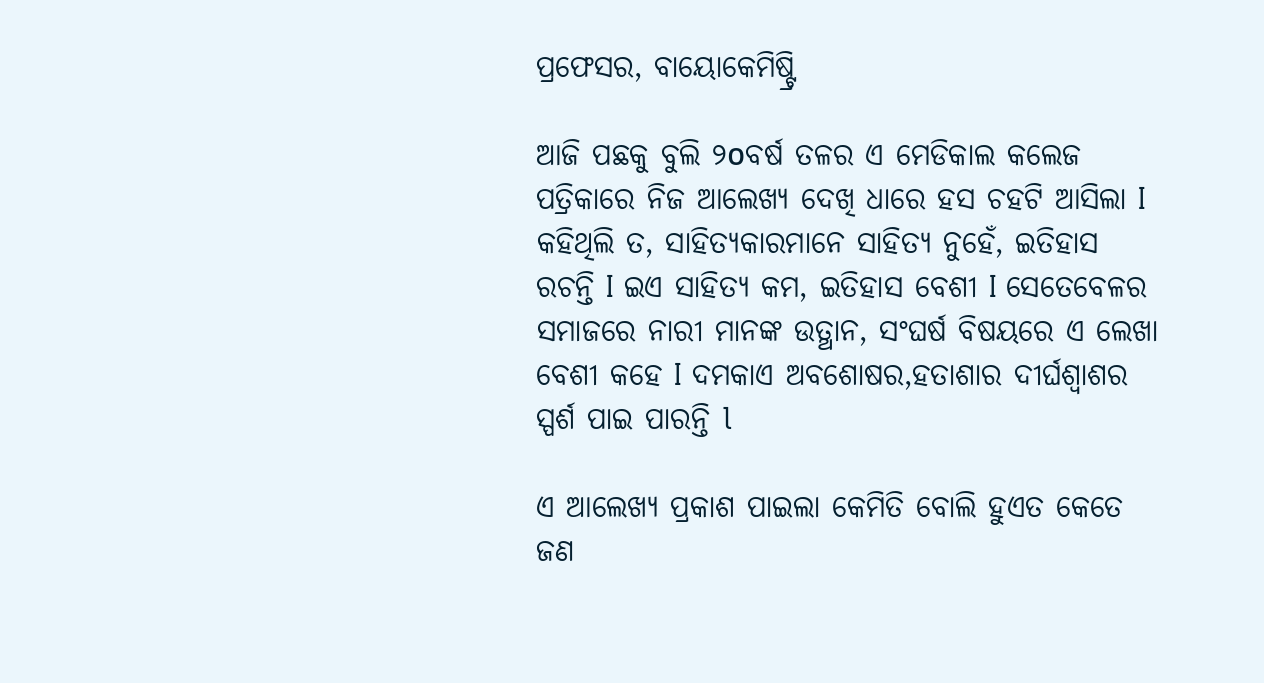ପ୍ରଫେସର, ବାୟୋକେମିଷ୍ଟ୍ରି

ଆଜି ପଛକୁ ବୁଲି ୨໐ବର୍ଷ ତଳର ଏ ମେଡିକାଲ କଲେଜ ପତ୍ରିକାରେ ନିଜ ଆଲେଖ୍ୟ ଦେଖି ଧାରେ ହସ ଚହଟି ଆସିଲା I କହିଥିଲି ତ, ସାହିତ୍ୟକାରମାନେ ସାହିତ୍ୟ ନୁହେଁ, ଇତିହାସ ରଚନ୍ତି I ଇଏ ସାହିତ୍ୟ କମ, ଇତିହାସ ବେଶୀ I ସେତେବେଳର ସମାଜରେ ନାରୀ ମାନଙ୍କ ଉତ୍ଥାନ, ସଂଘର୍ଷ ବିଷୟରେ ଏ ଲେଖା ବେଶୀ କହେ I ଦମକାଏ ଅବଶୋଷର,ହତାଶାର ଦୀର୍ଘଶ୍ୱାଶର ସ୍ପର୍ଶ ପାଇ ପାରନ୍ତି l

ଏ ଆଲେଖ୍ୟ ପ୍ରକାଶ ପାଇଲା କେମିତି ବୋଲି ହୁଏତ କେତେ ଜଣ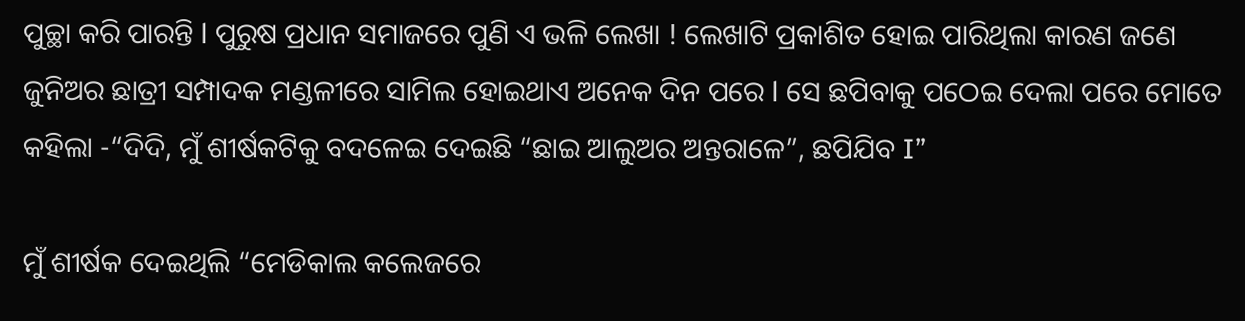ପୁଚ୍ଛା କରି ପାରନ୍ତି l ପୁରୁଷ ପ୍ରଧାନ ସମାଜରେ ପୁଣି ଏ ଭଳି ଲେଖା ! ଲେଖାଟି ପ୍ରକାଶିତ ହୋଇ ପାରିଥିଲା କାରଣ ଜଣେ ଜୁନିଅର ଛାତ୍ରୀ ସମ୍ପାଦକ ମଣ୍ଡଳୀରେ ସାମିଲ ହୋଇଥାଏ ଅନେକ ଦିନ ପରେ l ସେ ଛପିବାକୁ ପଠେଇ ଦେଲା ପରେ ମୋତେ କହିଲା -“ଦିଦି, ମୁଁ ଶୀର୍ଷକଟିକୁ ବଦଳେଇ ଦେଇଛି “ଛାଇ ଆଲୁଅର ଅନ୍ତରାଳେ”, ଛପିଯିବ I”

ମୁଁ ଶୀର୍ଷକ ଦେଇଥିଲି “ମେଡିକାଲ କଲେଜରେ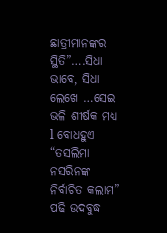ଛାତ୍ରୀମାନଙ୍କର ସ୍ଥିତି”….ସିଧା ଭାବେ, ସିଧା ଲେଖେ …ସେଇ ଭଳି ଶୀର୍ଷକ ମଧ୍ୟ l ବୋଧହୁଏ “ତସଲିମା ନସରିନଙ୍କ ନିର୍ବାଚିତ କଲାମ” ପଢି ଉଦବୁଦ୍ଧ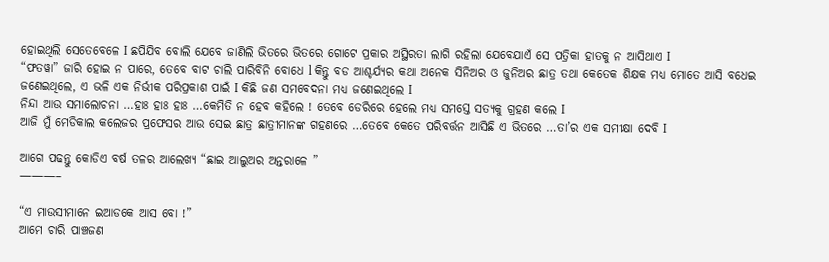ହୋଇଥିଲି ସେତେବେଳେ I ଛପିଯିବ ବୋଲି ଯେବେ ଜାଣିଲି ଭିତରେ ଭିତରେ ଗୋଟେ ପ୍ରକାର ଅସ୍ଥିରତା ଲାଗି ରହିଲା ଯେବେଯାଏଁ ସେ ପତ୍ରିକା ହାତକୁ ନ ଆସିଥାଏ I
“ଫତୱା” ଜାରି ହୋଇ ନ ପାରେ, ତେବେ ବାଟ ଚାଲି ପାରିବିନି ବୋଧେ l କିନ୍ତୁ ବଡ ଆଶ୍ଚର୍ଯ୍ୟର କଥା ଅନେକ ସିନିଅର ଓ ଜୁନିଅର ଛାତ୍ର ତଥା କେତେକ ଶିକ୍ଷକ ମଧ୍ୟ ମୋତେ ଆସି ବଧେଇ ଜଣେଇଥିଲେ, ଏ ଭଳି ଏକ ନିର୍ଭୀକ ପରିପ୍ରକାଶ ପାଇଁ I କିଛି ଜଣ ସମବେଦନା ମଧ୍ୟ ଜଣେଇଥିଲେ I
ନିନ୍ଦା ଆଉ ସମାଲୋଚନା …ହାଃ ହାଃ ହାଃ …କେମିତି ନ ହେବ କହିଲେ ! ତେବେ ଡେରିରେ ହେଲେ ମଧ୍ୟ ସମସ୍ତେ ସତ୍ୟକୁ ଗ୍ରହଣ କଲେ I
ଆଜି ମୁଁ ମେଡିକାଲ କଲେଜର ପ୍ରଫେସର ଆଉ ସେଇ ଛାତ୍ର ଛାତ୍ରୀମାନଙ୍କ ଗହଣରେ …ତେବେ କେତେ ପରିବର୍ତ୍ତନ ଆସିଛି ଏ ଭିତରେ …ତା’ର ଏକ ସମୀକ୍ଷା ଦେବି I

ଆଗେ ପଢନ୍ତୁ କୋଡିଏ ବର୍ଷ ତଳର ଆଲେଖ୍ୟ “ଛାଇ ଆଲୁଅର ଅନ୍ତରାଳେ ”
———–

“ଏ ମାଉସୀମାନେ ଇଆଡକେ ଆସ ବୋ !”
ଆମେ ଚାରି ପାଞ୍ଚଜଣ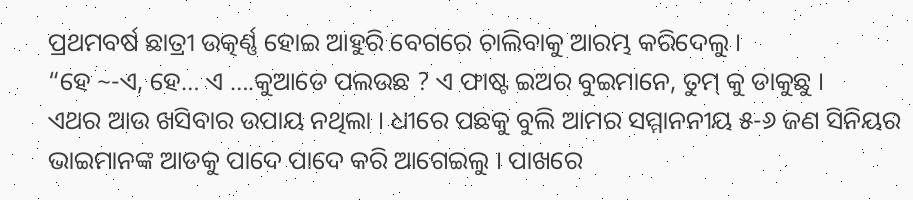ପ୍ରଥମବର୍ଷ ଛାତ୍ରୀ ଉତ୍କର୍ଣ୍ଣ ହୋଇ ଆହୁରି ବେଗରେ ଚାଲିବାକୁ ଆରମ୍ଭ କରିଦେଲୁ ।
“ହେ ~-ଏ, ହେ… ଏ ….କୁଆଡେ ପଲଉଛ ? ଏ ଫାଷ୍ଟ ଇଅର ବୁଇମାନେ, ତୁମ୍ କୁ ଡାକୁଛୁ ।
ଏଥର ଆଉ ଖସିବାର ଉପାୟ ନଥିଲା । ଧୀରେ ପଛକୁ ବୁଲି ଆମର ସମ୍ମାନନୀୟ ୫-୬ ଜଣ ସିନିୟର ଭାଇମାନଙ୍କ ଆଡକୁ ପାଦେ ପାଦେ କରି ଆଗେଇଲୁ । ପାଖରେ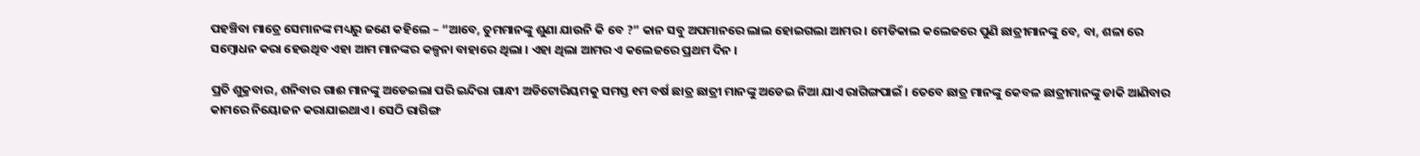ପହଞ୍ଚିବା ମାତ୍ରେ ସେମାନଙ୍କ ମଧ୍ୟରୁ ଜଣେ କହିଲେ – “ଆବେ, ତୁମମାନଙ୍କୁ ଶୁଣା ଯାଉନି କି ବେ ?” କାନ ସବୁ ଅପମାନରେ ଲାଲ ହୋଇଗଲା ଆମର । ମେଡିକାଲ କଲେଜରେ ପୁଣି ଛାତ୍ରୀମାନଙ୍କୁ ବେ, ବା, ଶଳା ରେ ସମ୍ବୋଧନ କରା ହେଉଥିବ ଏହା ଆମ ମାନଙ୍କର କଳ୍ପନା ବାହାରେ ଥିଲା । ଏହା ଥିଲା ଆମର ଏ କଲେଜରେ ପ୍ରଥମ ଦିନ ।

ପ୍ରତି ଶୁକ୍ରବାର, ଶନିବାର ଗାଈ ମାନଙ୍କୁ ଅଡେଇଲା ପରି ଇନ୍ଦିରା ଗାନ୍ଧୀ ଅଡିଟୋରିୟମକୁ ସମସ୍ତ ୧ମ ବର୍ଷ ଛାତ୍ର ଛାତ୍ରୀ ମାନଙ୍କୁ ଅଡେଇ ନିଆ ଯାଏ ରାଗିଙ୍ଗପାଇଁ । ତେବେ ଛାତ୍ର ମାନଙ୍କୁ କେବଳ ଛାତ୍ରୀମାନଙ୍କୁ ଡାକି ଆଣିବାର କାମରେ ନିୟୋଜନ କରାଯାଇଥାଏ । ସେଠି ରାଗିଙ୍ଗ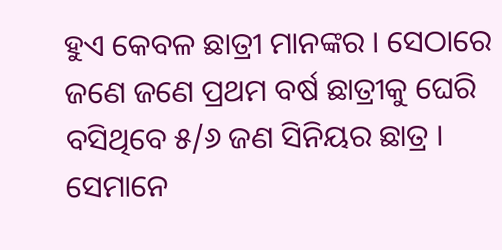ହୁଏ କେବଳ ଛାତ୍ରୀ ମାନଙ୍କର । ସେଠାରେ ଜଣେ ଜଣେ ପ୍ରଥମ ବର୍ଷ ଛାତ୍ରୀକୁ ଘେରି ବସିଥିବେ ୫/୬ ଜଣ ସିନିୟର ଛାତ୍ର । ସେମାନେ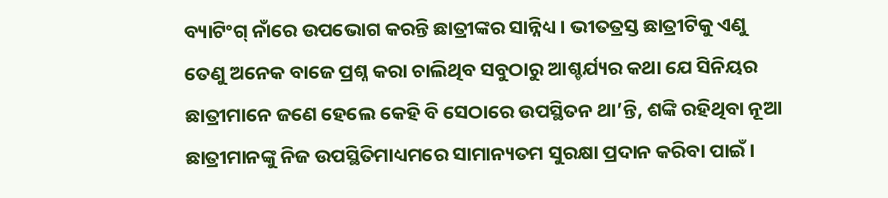ବ୍ୟାଟିଂଗ୍ ନାଁରେ ଉପଭୋଗ କରନ୍ତି ଛାତ୍ରୀଙ୍କର ସାନ୍ନିଧ୍ୟ । ଭୀତତ୍ରସ୍ତ ଛାତ୍ରୀଟିକୁ ଏଣୁ ତେଣୁ ଅନେକ ବାଜେ ପ୍ରଶ୍ନ କରା ଚାଲିଥିବ ସବୁଠାରୁ ଆଶ୍ଚର୍ଯ୍ୟର କଥା ଯେ ସିନିୟର ଛାତ୍ରୀମାନେ ଜଣେ ହେଲେ କେହି ବି ସେଠାରେ ଉପସ୍ଥିତନ ଥା’ନ୍ତି, ଶଙ୍କି ରହିଥିବା ନୂଆ ଛାତ୍ରୀମାନଙ୍କୁ ନିଜ ଉପସ୍ଥିତିମାଧ୍ୟମରେ ସାମାନ୍ୟତମ ସୁରକ୍ଷା ପ୍ରଦାନ କରିବା ପାଇଁ ।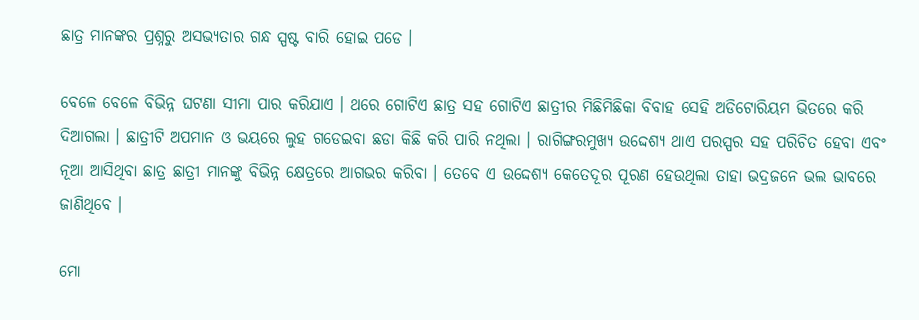ଛାତ୍ର ମାନଙ୍କର ପ୍ରଶ୍ନରୁ ଅସଭ୍ୟତାର ଗନ୍ଧ ସ୍ପଷ୍ଟ ବାରି ହୋଇ ପଡେ ।

ବେଳେ ବେଳେ ବିଭିନ୍ନ ଘଟଣା ସୀମା ପାର କରିଯାଏ । ଥରେ ଗୋଟିଏ ଛାତ୍ର ସହ ଗୋଟିଏ ଛାତ୍ରୀର ମିଛିମିଛିକା ବିବାହ ସେହି ଅଡିଟୋରିୟମ ଭିତରେ କରି ଦିଆଗଲା । ଛାତ୍ରୀଟି ଅପମାନ ଓ ଭୟରେ ଲୁହ ଗଡେଇବା ଛଡା କିଛି କରି ପାରି ନଥିଲା । ରାଗିଙ୍ଗରମୁଖ୍ୟ ଉଦ୍ଦେଶ୍ୟ ଥାଏ ପରସ୍ପର ସହ ପରିଚିତ ହେବା ଏବଂ ନୂଆ ଆସିଥିବା ଛାତ୍ର ଛାତ୍ରୀ ମାନଙ୍କୁ ବିଭିନ୍ନ କ୍ଷେତ୍ରରେ ଆଗଭର କରିବା । ତେବେ ଏ ଉଦ୍ଦେଶ୍ୟ କେତେଦୂର ପୂରଣ ହେଉଥିଲା ତାହା ଭଦ୍ରଜନେ ଭଲ ଭାବରେ ଜାଣିଥିବେ ।

ମୋ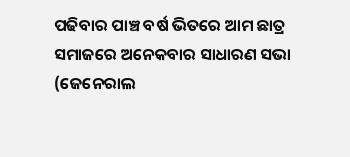ପଢିବାର ପାଞ୍ଚ ବର୍ଷ ଭିତରେ ଆମ ଛାତ୍ର ସମାଜରେ ଅନେକବାର ସାଧାରଣ ସଭା (ଜେନେରାଲ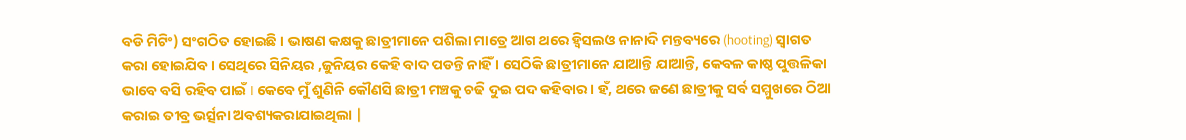ବଡି ମିଟିଂ) ସଂଗଠିତ ହୋଇଛି । ଭାଷଣ କକ୍ଷକୁ ଛାତ୍ରୀମାନେ ପଶିଲା ମାତ୍ରେ ଆଗ ଥରେ ହ୍ୱିସଲଓ ନାନାଦି ମନ୍ତବ୍ୟରେ (hooting) ସ୍ୱାଗତ କରା ହୋଇଯିବ । ସେଥିରେ ସିନିୟର ,ଜୁନିୟର କେହି ବାଦ ପଡନ୍ତି ନାହିଁ । ସେଠିକି ଛାତ୍ରୀମାନେ ଯାଆନ୍ତି ଯାଆନ୍ତି, କେବଳ କାଷ୍ଠ ପୁତ୍ତଳିକା ଭାବେ ବସି ରହିବ ପାଇଁ I କେବେ ମୁଁ ଶୁଣିନି କୌଣସି ଛାତ୍ରୀ ମଞ୍ଚକୁ ଚଢି ଦୁଇ ପଦ କହିବାର । ହଁ, ଥରେ ଜଣେ ଛାତ୍ରୀକୁ ସର୍ବ ସମ୍ମୁଖରେ ଠିଆ କରାଇ ତୀବ୍ର ଭର୍ତ୍ସନା ଅବଶ୍ୟକରାଯାଇଥିଲା |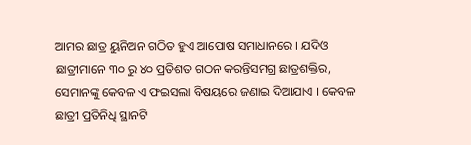ଆମର ଛାତ୍ର ୟୁନିଅନ ଗଠିତ ହୁଏ ଆପୋଷ ସମାଧାନରେ । ଯଦିଓ ଛାତ୍ରୀମାନେ ୩୦ ରୁ ୪୦ ପ୍ରତିଶତ ଗଠନ କରନ୍ତିସମଗ୍ର ଛାତ୍ରଶକ୍ତିର, ସେମାନଙ୍କୁ କେବଳ ଏ ଫଇସଲା ବିଷୟରେ ଜଣାଇ ଦିଆଯାଏ । କେବଳ ଛାତ୍ରୀ ପ୍ରତିନିଧି ସ୍ଥାନଟି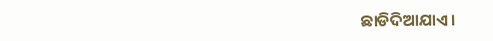ଛାଡିଦିଆଯାଏ।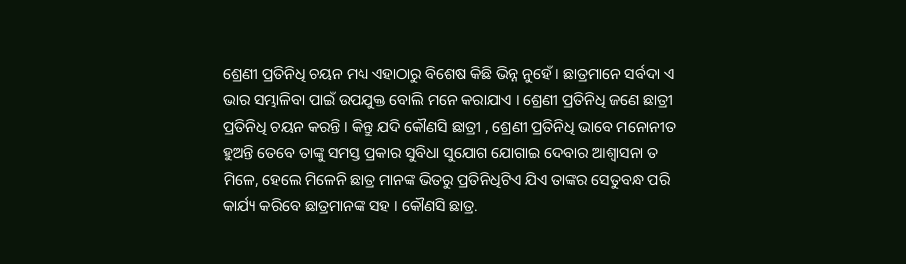ଶ୍ରେଣୀ ପ୍ରତିନିଧି ଚୟନ ମଧ୍ୟ ଏହାଠାରୁ ବିଶେଷ କିଛି ଭିନ୍ନ ନୁହେଁ । ଛାତ୍ରମାନେ ସର୍ବଦା ଏ ଭାର ସମ୍ଭାଳିବା ପାଇଁ ଉପଯୁକ୍ତ ବୋଲି ମନେ କରାଯାଏ । ଶ୍ରେଣୀ ପ୍ରତିନିଧି ଜଣେ ଛାତ୍ରୀ ପ୍ରତିନିଧି ଚୟନ କରନ୍ତି । କିନ୍ତୁ ଯଦି କୌଣସି ଛାତ୍ରୀ , ଶ୍ରେଣୀ ପ୍ରତିନିଧି ଭାବେ ମନୋନୀତ ହୁଅନ୍ତି ତେବେ ତାଙ୍କୁ ସମସ୍ତ ପ୍ରକାର ସୁବିଧା ସୁଯୋଗ ଯୋଗାଇ ଦେବାର ଆଶ୍ୱାସନା ତ ମିଳେ, ହେଲେ ମିଳେନି ଛାତ୍ର ମାନଙ୍କ ଭିତରୁ ପ୍ରତିନିଧିଟିଏ ଯିଏ ତାଙ୍କର ସେତୁବନ୍ଧ ପରି କାର୍ଯ୍ୟ କରିବେ ଛାତ୍ରମାନଙ୍କ ସହ । କୌଣସି ଛାତ୍ର.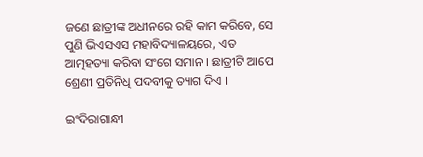ଜଣେ ଛାତ୍ରୀଙ୍କ ଅଧୀନରେ ରହି କାମ କରିବେ, ସେ ପୁଣି ଭିଏସଏସ ମହାବିଦ୍ୟାଳୟରେ, ଏତ ଆତ୍ମହତ୍ୟା କରିବା ସଂଗେ ସମାନ । ଛାତ୍ରୀଟି ଆପେ ଶ୍ରେଣୀ ପ୍ରତିନିଧି ପଦବୀକୁ ତ୍ୟାଗ ଦିଏ ।

ଇଂଦିରାଗାନ୍ଧୀ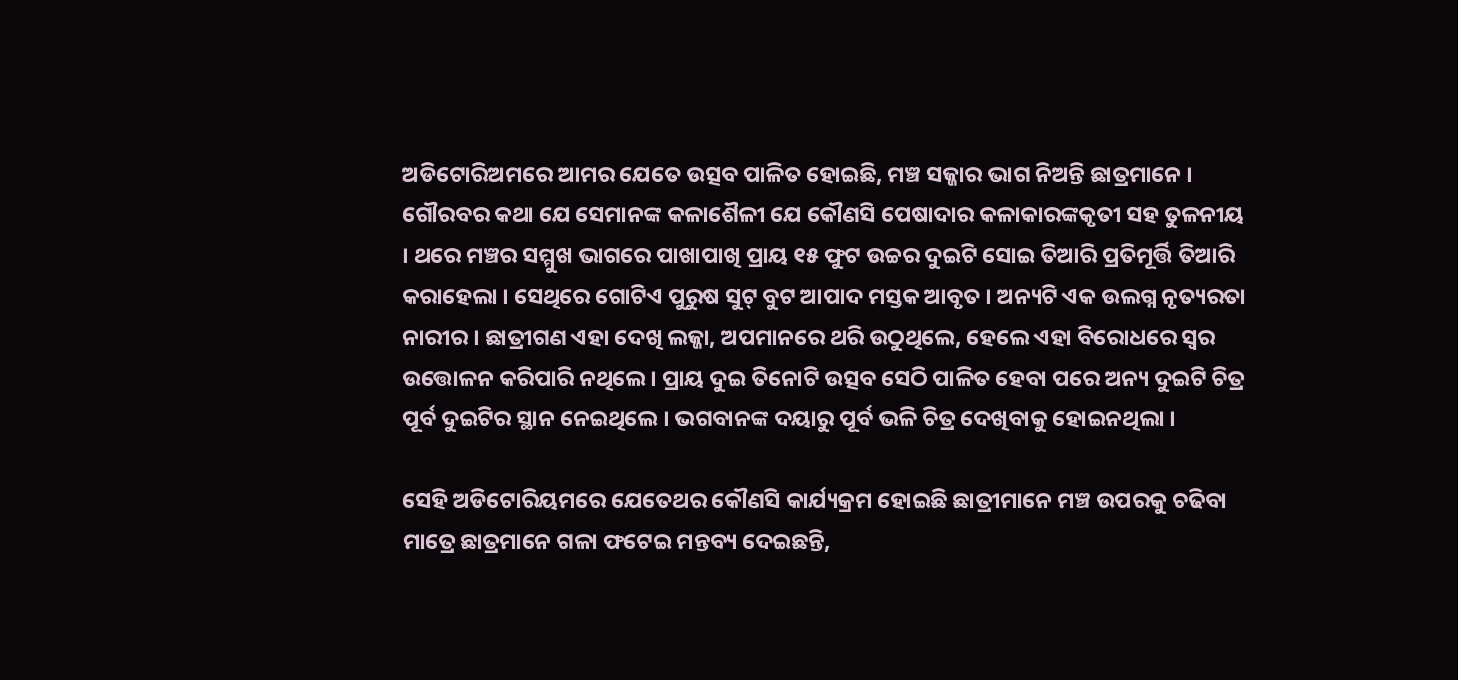ଅଡିଟୋରିଅମରେ ଆମର ଯେତେ ଉତ୍ସବ ପାଳିତ ହୋଇଛି, ମଞ୍ଚ ସଜ୍ଜାର ଭାଗ ନିଅନ୍ତି ଛାତ୍ରମାନେ । ଗୌରବର କଥା ଯେ ସେମାନଙ୍କ କଳାଶୈଳୀ ଯେ କୌଣସି ପେଷାଦାର କଳାକାରଙ୍କକୃତୀ ସହ ତୁଳନୀୟ । ଥରେ ମଞ୍ଚର ସମ୍ମୁଖ ଭାଗରେ ପାଖାପାଖି ପ୍ରାୟ ୧୫ ଫୁଟ ଉଚ୍ଚର ଦୁଇଟି ସୋଇ ତିଆରି ପ୍ରତିମୂର୍ତ୍ତି ତିଆରି କରାହେଲା । ସେଥିରେ ଗୋଟିଏ ପୁରୁଷ ସୁଟ୍ ବୁଟ ଆପାଦ ମସ୍ତକ ଆବୃତ । ଅନ୍ୟଟି ଏକ ଉଲଗ୍ନ ନୃତ୍ୟରତା ନାରୀର । ଛାତ୍ରୀଗଣ ଏହା ଦେଖି ଲଜ୍ଜା, ଅପମାନରେ ଥରି ଉଠୁଥିଲେ, ହେଲେ ଏହା ବିରୋଧରେ ସ୍ୱର ଉତ୍ତୋଳନ କରିପାରି ନଥିଲେ । ପ୍ରାୟ ଦୁଇ ତିନୋଟି ଉତ୍ସବ ସେଠି ପାଳିତ ହେବା ପରେ ଅନ୍ୟ ଦୁଇଟି ଚିତ୍ର ପୂର୍ବ ଦୁଇଟିର ସ୍ଥାନ ନେଇଥିଲେ । ଭଗବାନଙ୍କ ଦୟାରୁ ପୂର୍ବ ଭଳି ଚିତ୍ର ଦେଖିବାକୁ ହୋଇନଥିଲା ।

ସେହି ଅଡିଟୋରିୟମରେ ଯେତେଥର କୌଣସି କାର୍ଯ୍ୟକ୍ରମ ହୋଇଛି ଛାତ୍ରୀମାନେ ମଞ୍ଚ ଉପରକୁ ଚଢିବା ମାତ୍ରେ ଛାତ୍ରମାନେ ଗଳା ଫଟେଇ ମନ୍ତବ୍ୟ ଦେଇଛନ୍ତି,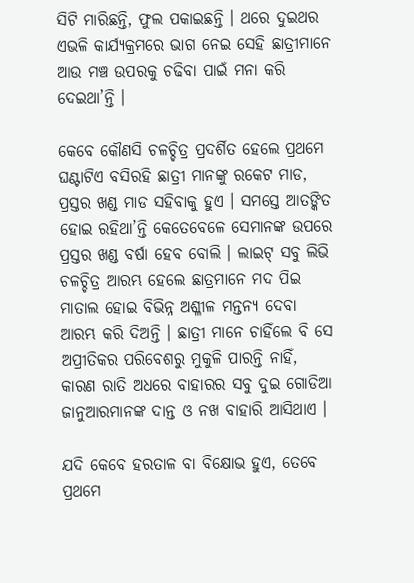ସିଟି ମାରିଛନ୍ତି, ଫୁଲ ପକାଇଛନ୍ତି । ଥରେ ଦୁଇଥର ଏଭଳି କାର୍ଯ୍ୟକ୍ରମରେ ଭାଗ ନେଇ ସେହି ଛାତ୍ରୀମାନେ ଆଉ ମଞ୍ଚ ଉପରକୁ ଚଢିବା ପାଇଁ ମନା କରି ଦେଇଥା’ନ୍ତି ।

କେବେ କୌଣସି ଚଳଚ୍ଚିତ୍ର ପ୍ରଦର୍ଶିତ ହେଲେ ପ୍ରଥମେ ଘଣ୍ଟାଟିଏ ବସିରହି ଛାତ୍ରୀ ମାନଙ୍କୁ ରକେଟ ମାଡ, ପ୍ରସ୍ତର ଖଣ୍ଡ ମାଡ ସହିବାକୁ ହୁଏ । ସମସ୍ତେ ଆତଙ୍କିତ ହୋଇ ରହିଥା’ନ୍ତି କେତେବେଳେ ସେମାନଙ୍କ ଉପରେ ପ୍ରସ୍ତର ଖଣ୍ଡ ବର୍ଷା ହେବ ବୋଲି । ଲାଇଟ୍ ସବୁ ଲିଭି ଚଳଚ୍ଚିତ୍ର ଆରମ୍ଭ ହେଲେ ଛାତ୍ରମାନେ ମଦ ପିଇ ମାତାଲ ହୋଇ ବିଭିନ୍ନ ଅଶ୍ଳୀଳ ମନ୍ତନ୍ୟ ଦେବା ଆରମ୍ଭ କରି ଦିଅନ୍ତି । ଛାତ୍ରୀ ମାନେ ଚାହିଁଲେ ବି ସେ ଅପ୍ରୀତିକର ପରିବେଶରୁ ମୁକୁଳି ପାରନ୍ତି ନାହିଁ, କାରଣ ରାତି ଅଧରେ ବାହାରର ସବୁ ଦୁଇ ଗୋଡିଆ ଜାନୁଆରମାନଙ୍କ ଦାନ୍ତ ଓ ନଖ ବାହାରି ଆସିଥାଏ ।

ଯଦି କେବେ ହରତାଳ ବା ବିକ୍ଷୋଭ ହୁଏ, ତେବେ ପ୍ରଥମେ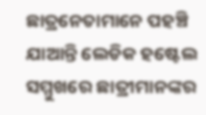ଛାତ୍ରନେତାମାନେ ପହଞ୍ଚି ଯାଆନ୍ତି ଲେଡିକ ହଷ୍ଟେଲ ସମ୍ମୁଖରେ ଛାତ୍ରୀମାନଙ୍କର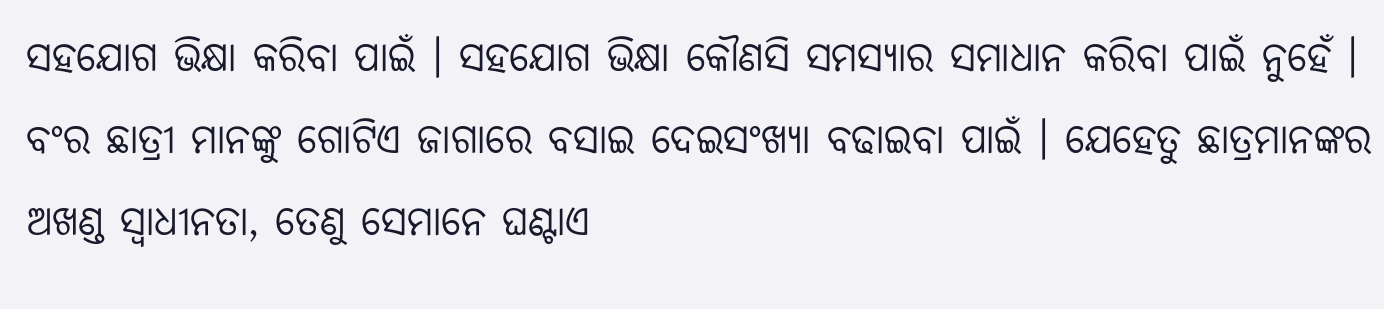ସହଯୋଗ ଭିକ୍ଷା କରିବା ପାଇଁ । ସହଯୋଗ ଭିକ୍ଷା କୌଣସି ସମସ୍ୟାର ସମାଧାନ କରିବା ପାଇଁ ନୁହେଁ । ବଂର ଛାତ୍ରୀ ମାନଙ୍କୁ ଗୋଟିଏ ଜାଗାରେ ବସାଇ ଦେଇସଂଖ୍ୟା ବଢାଇବା ପାଇଁ । ଯେହେତୁ ଛାତ୍ରମାନଙ୍କର ଅଖଣ୍ଡ ସ୍ୱାଧୀନତା, ତେଣୁ ସେମାନେ ଘଣ୍ଟାଏ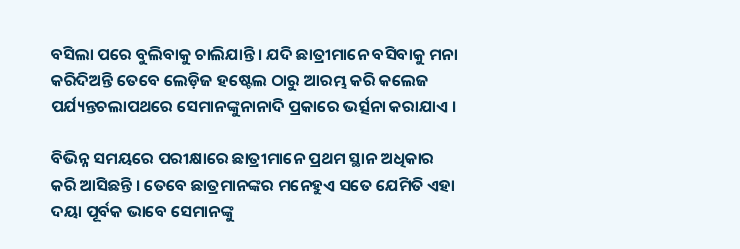ବସିଲା ପରେ ବୁଲିବାକୁ ଚାଲିଯାନ୍ତି । ଯଦି ଛାତ୍ରୀମାନେ ବସିବାକୁ ମନା କରିଦିଅନ୍ତି ତେବେ ଲେଡ଼ିଜ ହଷ୍ଟେଲ ଠାରୁ ଆରମ୍ଭ କରି କଲେଜ ପର୍ଯ୍ୟନ୍ତଚଲାପଥରେ ସେମାନଙ୍କୁନାନାଦି ପ୍ରକାରେ ଭର୍ତ୍ସନା କରାଯାଏ ।

ବିଭିନ୍ନ ସମୟରେ ପରୀକ୍ଷାରେ ଛାତ୍ରୀମାନେ ପ୍ରଥମ ସ୍ଥାନ ଅଧିକାର କରି ଆସିଛନ୍ତି । ତେବେ ଛାତ୍ରମାନଙ୍କର ମନେହୁଏ ସତେ ଯେମିତି ଏହା ଦୟା ପୂର୍ବକ ଭାବେ ସେମାନଙ୍କୁ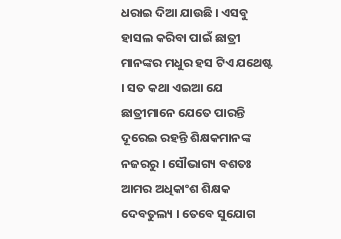ଧରାଇ ଦିଆ ଯାଉଛି । ଏସବୁ ହାସଲ କରିବା ପାଇଁ ଛାତ୍ରୀ ମାନଙ୍କର ମଧୁର ହସ ଟିଏ ଯଥେଷ୍ଟ । ସତ କଥା ଏଇଆ ଯେ ଛାତ୍ରୀମାନେ ଯେତେ ପାରନ୍ତି ଦୂରେଇ ରହନ୍ତି ଶିକ୍ଷକମାନଙ୍କ ନଜରରୁ । ସୌଭାଗ୍ୟ ବଶତଃ ଆମର ଅଧିକାଂଶ ଶିକ୍ଷକ ଦେବତୁଲ୍ୟ । ତେବେ ସୁଯୋଗ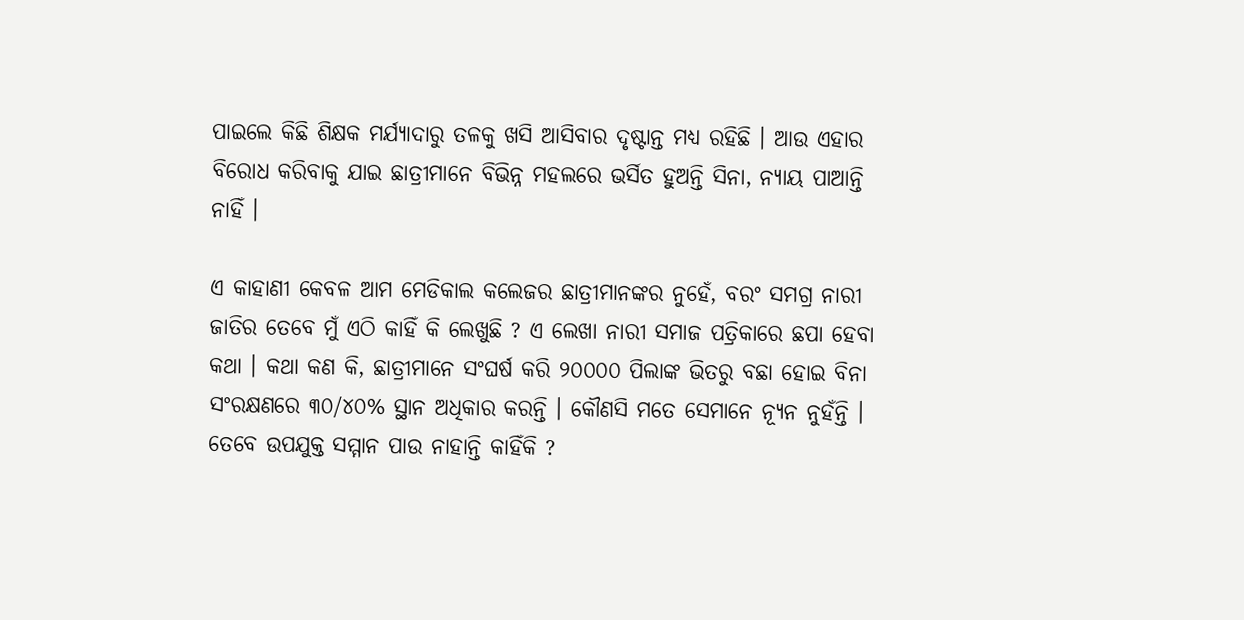ପାଇଲେ କିଛି ଶିକ୍ଷକ ମର୍ଯ୍ୟାଦାରୁ ତଳକୁ ଖସି ଆସିବାର ଦୃଷ୍ଟାନ୍ତ ମଧ୍ୟ ରହିଛି । ଆଉ ଏହାର ବିରୋଧ କରିବାକୁ ଯାଇ ଛାତ୍ରୀମାନେ ବିଭିନ୍ନ ମହଲରେ ଭର୍ସିତ ହୁଅନ୍ତି ସିନା, ନ୍ୟାୟ ପାଆନ୍ତି ନାହିଁ ।

ଏ କାହାଣୀ କେବଳ ଆମ ମେଡିକାଲ କଲେଜର ଛାତ୍ରୀମାନଙ୍କର ନୁହେଁ, ବରଂ ସମଗ୍ର ନାରୀ ଜାତିର ତେବେ ମୁଁ ଏଠି କାହିଁ କି ଲେଖୁଛି ? ଏ ଲେଖା ନାରୀ ସମାଜ ପତ୍ରିକାରେ ଛପା ହେବା କଥା । କଥା କଣ କି, ଛାତ୍ରୀମାନେ ସଂଘର୍ଷ କରି ୨୦୦୦୦ ପିଲାଙ୍କ ଭିତରୁ ବଛା ହୋଇ ବିନା ସଂରକ୍ଷଣରେ ୩୦/୪୦% ସ୍ଥାନ ଅଧିକାର କରନ୍ତି । କୌଣସି ମତେ ସେମାନେ ନ୍ୟୂନ ନୁହଁନ୍ତି । ତେବେ ଉପଯୁକ୍ତ ସମ୍ମାନ ପାଉ ନାହାନ୍ତି କାହିଁକି ?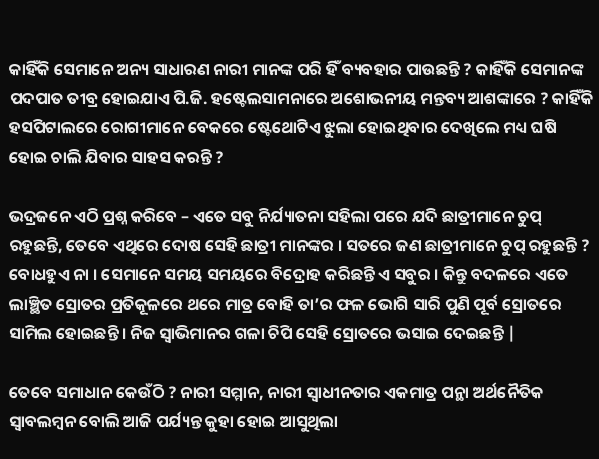କାହିଁକି ସେମାନେ ଅନ୍ୟ ସାଧାରଣ ନାରୀ ମାନଙ୍କ ପରି ହିଁ ବ୍ୟବହାର ପାଉଛନ୍ତି ? କାହିଁକି ସେମାନଙ୍କ ପଦପାତ ତୀବ୍ର ହୋଇଯାଏ ପି.ଜି. ହଷ୍ଟେଲସାମନାରେ ଅଶୋଭନୀୟ ମନ୍ତବ୍ୟ ଆଶଙ୍କାରେ ? କାହିଁକି ହସପିଟାଲରେ ରୋଗୀମାନେ ବେକରେ ଷ୍ଟେଥୋଟିଏ ଝୁଲା ହୋଇଥିବାର ଦେଖିଲେ ମଧ୍ୟ ଘଷି ହୋଇ ଚାଲି ଯିବାର ସାହସ କରନ୍ତି ?

ଭଦ୍ରଜନେ ଏଠି ପ୍ରଶ୍ନ କରିବେ – ଏତେ ସବୁ ନିର୍ଯ୍ୟାତନା ସହିଲା ପରେ ଯଦି ଛାତ୍ରୀମାନେ ଚୁପ୍ ରହୁଛନ୍ତି, ତେବେ ଏଥିରେ ଦୋଷ ସେହି ଛାତ୍ରୀ ମାନଙ୍କର । ସତରେ ଜଣ ଛାତ୍ରୀମାନେ ଚୁପ୍ ରହୁଛନ୍ତି ? ବୋଧହୁଏ ନା । ସେମାନେ ସମୟ ସମୟରେ ବିଦ୍ରୋହ କରିଛନ୍ତି ଏ ସବୁର । କିନ୍ତୁ ବଦଳରେ ଏତେ ଲାଞ୍ଛିତ ସ୍ରୋତର ପ୍ରତିକୂଳରେ ଥରେ ମାତ୍ର ବୋହି ତା’ର ଫଳ ଭୋଗି ସାରି ପୁଣି ପୂର୍ବ ସ୍ରୋତରେ ସାମିଲ ହୋଇଛନ୍ତି । ନିଜ ସ୍ୱାଭିମାନର ଗଳା ଚିପି ସେହି ସ୍ରୋତରେ ଭସାଇ ଦେଇଛନ୍ତି |

ତେବେ ସମାଧାନ କେଉଁଠି ? ନାରୀ ସମ୍ମାନ, ନାରୀ ସ୍ୱାଧୀନତାର ଏକମାତ୍ର ପନ୍ଥା ଅର୍ଥନୈତିକ ସ୍ଵାବଲମ୍ବନ ବୋଲି ଆଜି ପର୍ଯ୍ୟନ୍ତ କୁହା ହୋଇ ଆସୁଥିଲା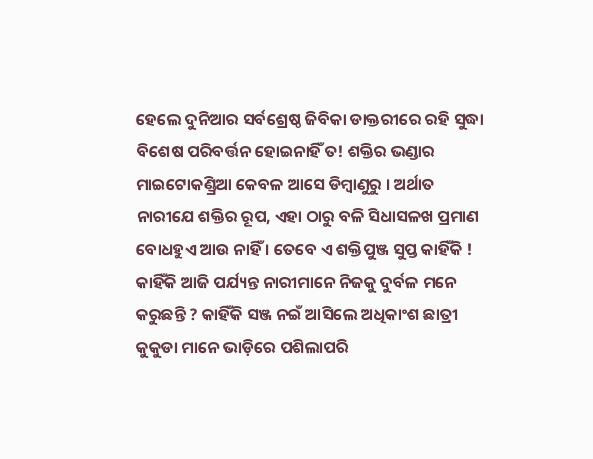ହେଲେ ଦୁନିଆର ସର୍ବଶ୍ରେଷ୍ଠ ଜିବିକା ଡାକ୍ତରୀରେ ରହି ସୁଦ୍ଧା ବିଶେଷ ପରିବର୍ତ୍ତନ ହୋଇନାହିଁ ତ! ଶକ୍ତିର ଭଣ୍ଡାର ମାଇଟୋକଣ୍ଡ୍ରିଆ କେବଳ ଆସେ ଡିମ୍ବାଣୁରୁ । ଅର୍ଥାତ ନାରୀଯେ ଶକ୍ତିର ରୂପ, ଏହା ଠାରୁ ବଳି ସିଧାସଳଖ ପ୍ରମାଣ ବୋଧହୁଏ ଆଉ ନାହିଁ । ତେବେ ଏ ଶକ୍ତିପୁଞ୍ଜ ସୁପ୍ତ କାହିଁକି ! କାହିଁକି ଆଜି ପର୍ଯ୍ୟନ୍ତ ନାରୀମାନେ ନିଜକୁ ଦୁର୍ବଳ ମନେ କରୁଛନ୍ତି ? କାହିଁକି ସଞ୍ଜ ନଇଁ ଆସିଲେ ଅଧିକାଂଶ ଛାତ୍ରୀ କୁକୁଡା ମାନେ ଭାଡ଼ିରେ ପଶିଲାପରି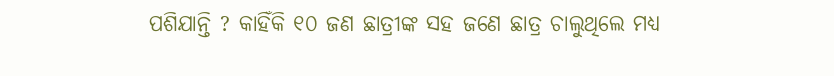ପଶିଯାନ୍ତି ? କାହିଁକି ୧୦ ଜଣ ଛାତ୍ରୀଙ୍କ ସହ ଜଣେ ଛାତ୍ର ଚାଲୁଥିଲେ ମଧ୍ୟ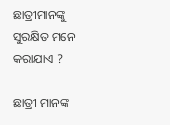ଛାତ୍ରୀମାନଙ୍କୁ ସୁରକ୍ଷିତ ମନେ କରାଯାଏ ?

ଛାତ୍ରୀ ମାନଙ୍କ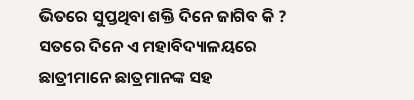ଭିତରେ ସୁପ୍ତଥିବା ଶକ୍ତି ଦିନେ ଜାଗିବ କି ? ସତରେ ଦିନେ ଏ ମହାବିଦ୍ୟାଳୟରେ ଛାତ୍ରୀମାନେ ଛାତ୍ରମାନଙ୍କ ସହ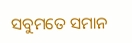ସବୁମତେ ସମାନ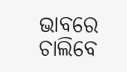ଭାବରେ ଚାଲିବେ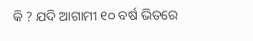କି ? ଯଦି ଆଗାମୀ ୧୦ ବର୍ଷ ଭିତରେ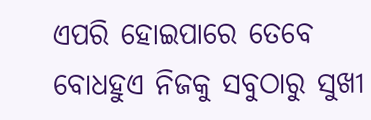ଏପରି ହୋଇପାରେ ତେବେ ବୋଧହୁଏ ନିଜକୁ ସବୁଠାରୁ ସୁଖୀ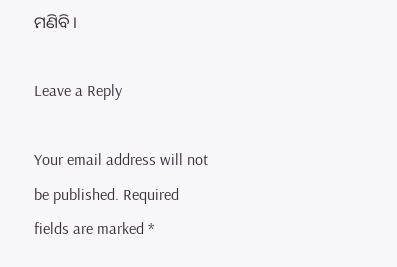ମଣିବି ।

Leave a Reply

Your email address will not be published. Required fields are marked *